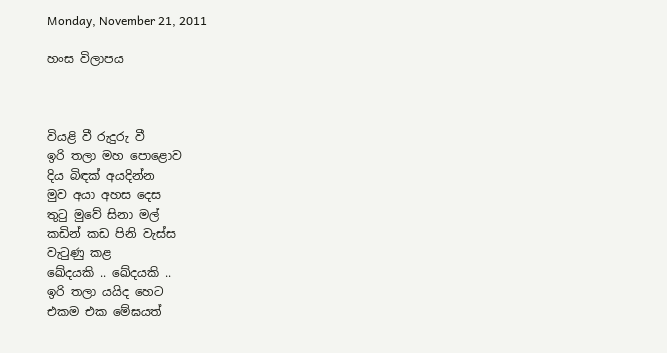Monday, November 21, 2011

හංස විලාපය



වියළි වී රුදුරු වී
ඉරි තලා මහ පොළොව
දිය බිඳක් අයදින්න
මුව අයා අහස දෙස
තුටු මුවේ සිනා මල්
කඩින් කඩ පිනි වැස්ස
වැටුණු කළ
ඛේදයකි .. ඛේදයකි ..
ඉරි තලා යයිද හෙට
එකම එක මේඝයත්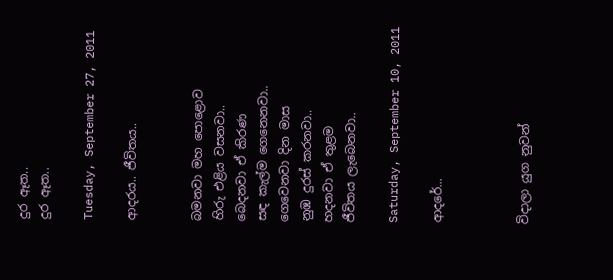දුර ඈත..
දුර ඈත..

Tuesday, September 27, 2011

ආදරය.. ජීවිතය..


බමනවා මහ පොළොව
හිරු එළිය වසනවා..
බෙදනවා ඒ කිරණ
සඳ කැල්ම ගෙනෙනවා..
ගෙවෙනවා දින මාස
නුඹ දුරස් කරනවා..
හදනවා ඒ තුළම
ජීවිතය ලැබෙනවා..

Saturday, September 10, 2011

ආදරේ...



විදාලා යුග නුවන්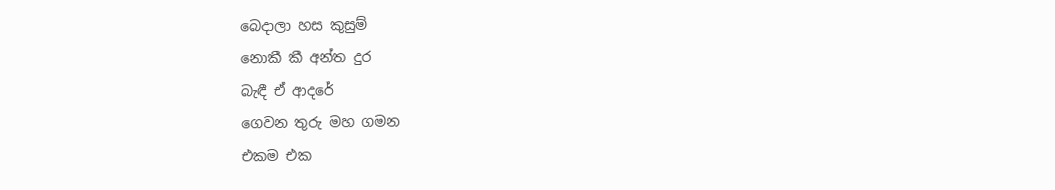බෙදාලා හස කුසුම්
නොකී කී අන්ත දුර
බැඳී ඒ ආදරේ
ගෙවන තුරු මහ ගමන
එකම එක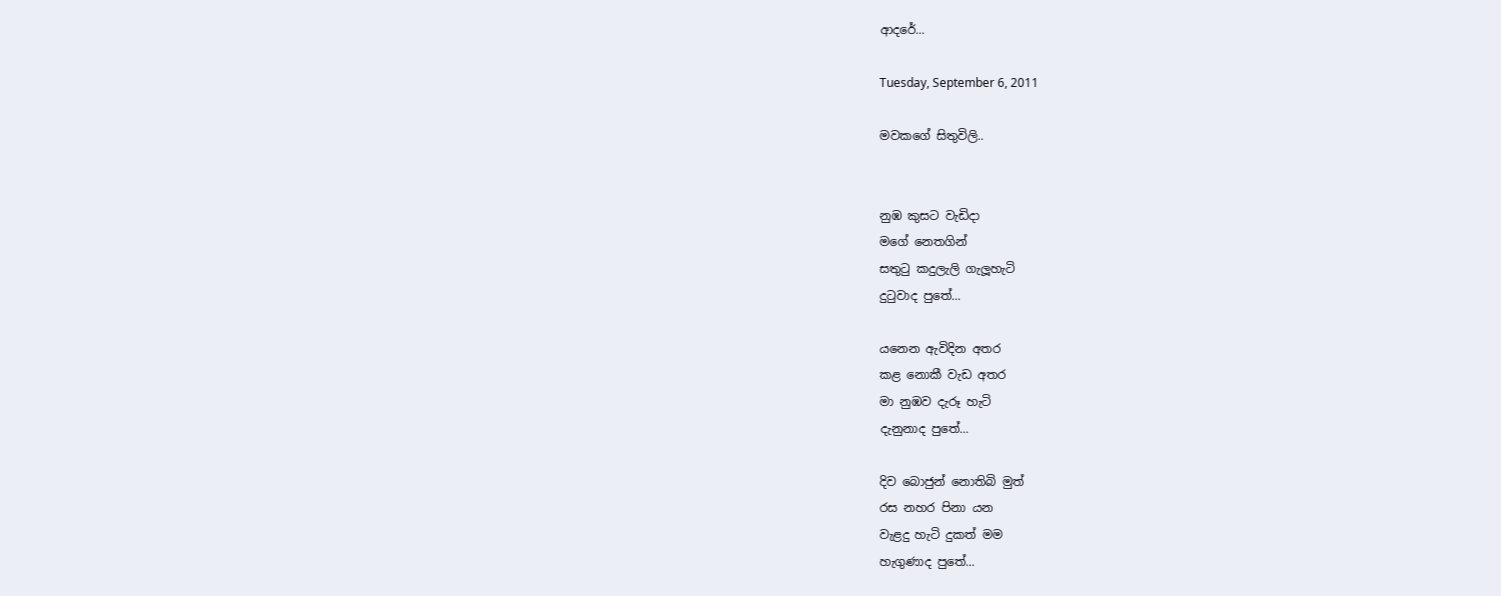ආදරේ...

Tuesday, September 6, 2011

මවකගේ සිතුවිලි..


නුඹ කුසට වැඩිදා
මගේ නෙතගින්
සතුටු කදුලැලි ගැලූහැටි
දුටුවාද පුතේ...

යනෙන ඇවිදින අතර
කළ නොකී වැඩ අතර
මා නුඹව දැරූ හැටි
දැනුනාද පුතේ...

දිව බොජුන් නොතිබි මුත්
රස නහර පිනා යන
වැළදු හැටි දුකත් මම
හැගුණාද පුතේ...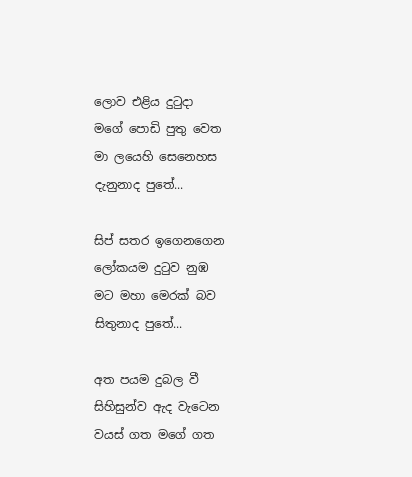ලොව එළිය දුටුදා
මගේ පොඩි පුතු වෙත
මා ලයෙහි සෙනෙහස
දැනුනාද පුතේ...

සිප් සතර ඉගෙනගෙන
ලෝකයම දුටුව නුඹ
මට මහා මෙරක් බව
සිතුනාද පුතේ...

අත පයම දුබල වී
සිහිසුන්ව ඇද වැටෙන
වයස් ගත මගේ ගත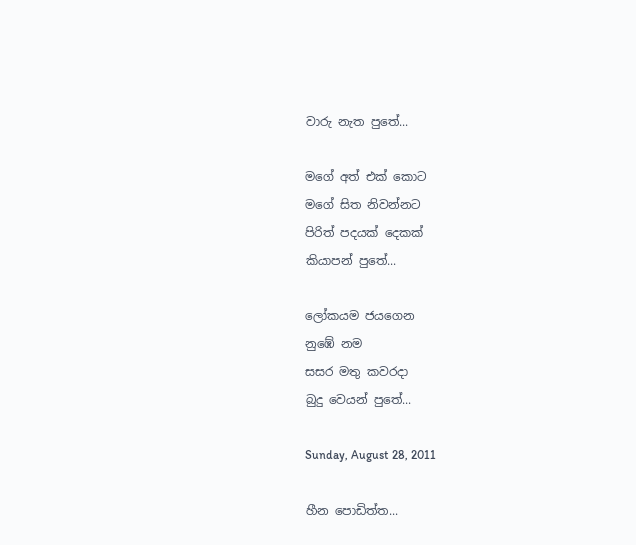වාරු නැත පුතේ...

මගේ අත් එක් කොට
මගේ සිත නිවන්නට
පිරිත් පදයක් දෙකක්
කියාපන් පුතේ...

ලෝකයම ජයගෙන
නුඹේ නම
සසර මතු කවරදා
බුදු වෙයන් පුතේ...

Sunday, August 28, 2011

හීන පොඩිත්ත...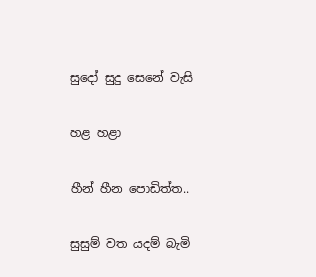සුදෝ සුදු සෙනේ වැසි

හළ හළා

හීන් හීන පොඩිත්ත..

සුසුම් වත යදම් බැමි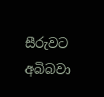සීරුවට අබිබවා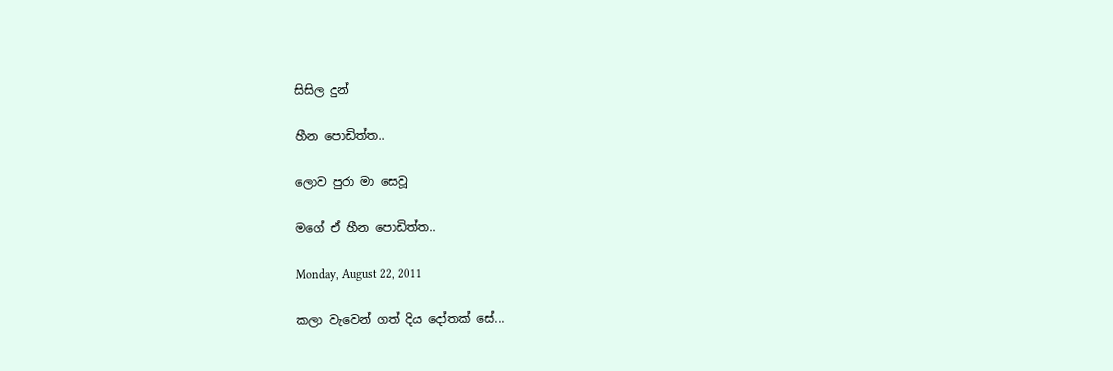සිසිල දුන්

හීන පොඩිත්ත..

ලොව පුරා මා සෙවූ

මගේ ඒ හීන පොඩිත්ත..

Monday, August 22, 2011

කලා වැවෙන් ගත් දිය දෝතක් සේ...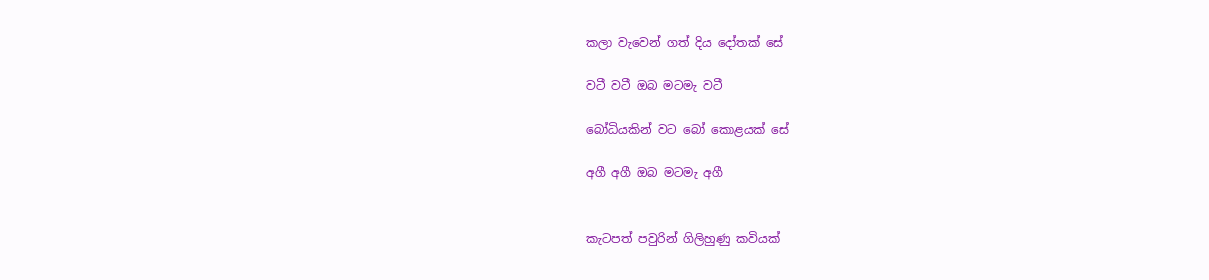කලා වැවෙන් ගත් දිය දෝතක් සේ

වටී වටී ඔබ මටමැ වටී

බෝධියකින් වට බෝ කොළයක් සේ

අගී අගී ඔබ මටමැ අගී


කැටපත් පවුරින් ගිලිහුණු කවියක්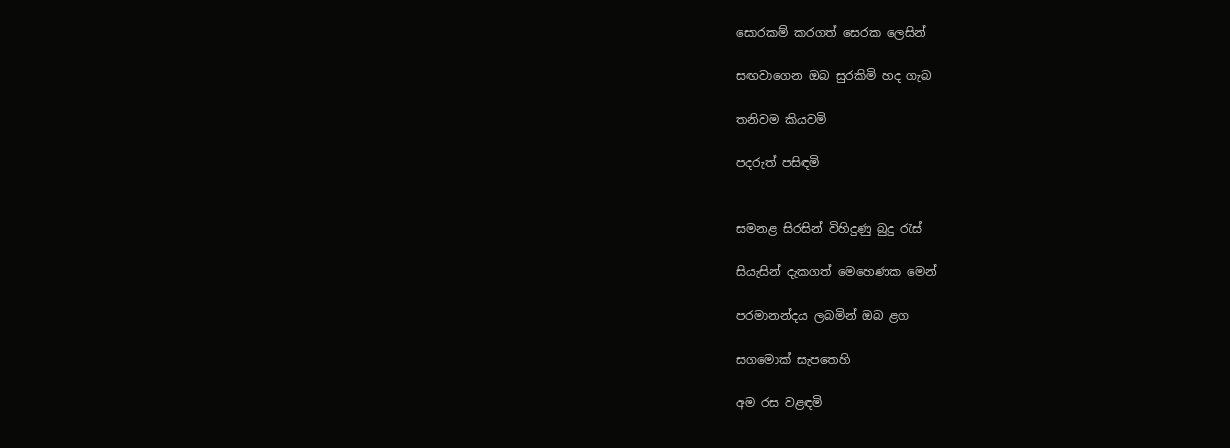සොරකම් කරගත් සෙරක ලෙසින්

සඟවාගෙන ඔබ සුරකිමි හද ගැබ

තනිවම කියවමි

පදරුත් පසිඳමි


සමනළ සිරසින් විහිදුණු බුදු රැස්

සියැසින් දැකගත් මෙහෙණක මෙන්

පරමානන්දය ලබමින් ඔබ ළග

සගමොක් සැපතෙහි

අම රස වළඳමි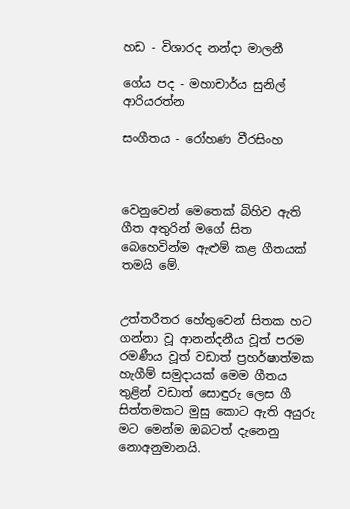හඩ - විශාරද නන්දා මාලනී

ගේය පද - මහාචාර්ය සුනිල් ආරියරත්න

සංගීතය - රෝහණ වීරසිංහ



වෙනුවෙන් මෙතෙක් බිහිව ඇති ගීත අතුරින් මගේ සිත බෙහෙවින්ම ඇළුම් කළ ගීතයක් තමයි මේ.


උත්තරීතර හේතුවෙන් සිතක හට ගන්නා වූ ආනන්දනීය වූත් පරම රමණීය වූත් වඩාත් ප්‍රහර්ෂාත්මක හැගීම් සමුදායක් මෙම ගීතය තුළින් වඩාත් සොඳුරු ලෙස ගී සිත්තමකට මුසු කොට ඇති අයුරු මට මෙන්ම ඔබටත් දැනෙනු නොඅනුමානයි.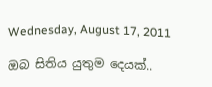Wednesday, August 17, 2011

ඔබ සිතිය යුතුම දෙයක්..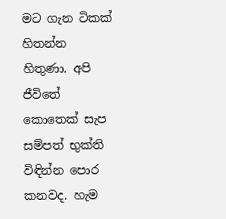මට ගැන ටිකක් හිතන්න හිතුණා. අපි ජීවිතේ කොතෙක් සැප සම්පත් භුක්ති විඳින්න පොර කනවද. හැම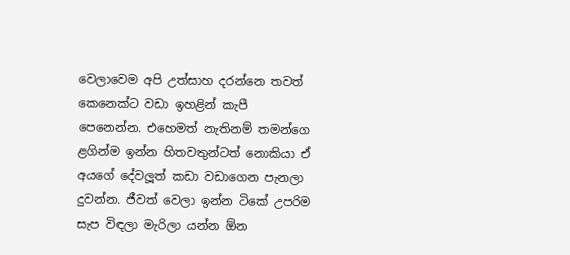වෙලාවෙම අපි උත්සාහ දරන්නෙ තවත් කෙනෙක්ට වඩා ඉහළින් කැපී පෙනෙන්න. එහෙමත් නැතිනම් තමන්ගෙ ළගින්ම ඉන්න හිතවතුන්ටත් නොකියා ඒ අයගේ දේවලූත් කඩා වඩාගෙන පැනලා දුවන්න. ජීවත් වෙලා ඉන්න ටිකේ උපරිම සැප විඳලා මැරිලා යන්න ඕන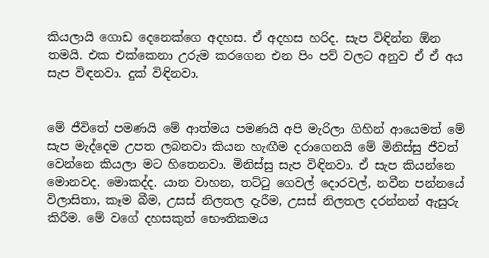කියලායි ගොඩ දෙනෙක්ගෙ අදහස. ඒ අදහස හරිද. සැප විඳින්න ඕන තමයි. එක එක්කෙනා උරුම කරගෙන එන පිං පව් වලට අනුව ඒ ඒ අය සැප විඳනවා. දුක් විඳිනවා.


මේ ජීවිතේ පමණයි මේ ආත්මය පමණයි අපි මැරිලා ගිහින් ආයෙමත් මේ සැප මැද්දෙම උපත ලබනවා කියන හැඟීම දරාගෙනයි මේ මිනිස්සු ජීවත් වෙන්නෙ කියලා මට හිතෙනවා. මිනිස්සු සැප විඳිනවා. ඒ සැප කියන්නෙ මොනවද. මොකද්ද. යාන වාහන, තට්ටු ගෙවල් දොරවල්, නවීන පන්නයේ විලාසිතා, කෑම බීම, උසස් නිලතල දැරීම, උසස් නිලතල දරන්නන් ඇසුරු කිරීම. මේ වගේ දහසකුත් භෞතිකමය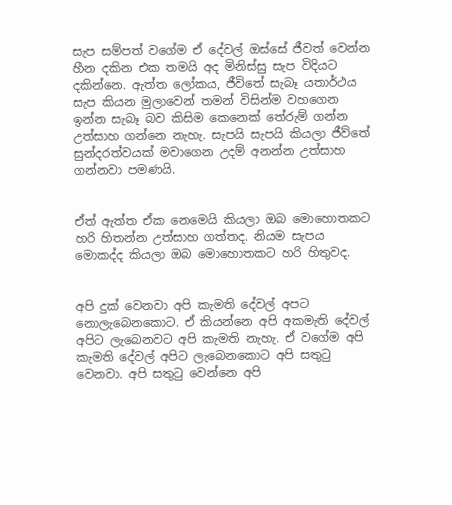සැප සම්පත් වගේම ඒ දේවල් ඔස්සේ ජීවත් වෙන්න හීන දකින එක තමයි අද මිනිස්සු සැප විදියට දකින්නෙ. ඇත්ත ලෝකය, ජීවිතේ සැබෑ යතාර්ථය සැප කියන මුලාවෙන් තමන් විසින්ම වහගෙන ඉන්න සැබෑ බව කිසිම කෙනෙක් තේරුම් ගන්න උත්සාහ ගන්නෙ නැහැ. සැපයි සැපයි කියලා ජීව්තේ සුන්දරත්වයක් මවාගෙන උදම් අනන්න උත්සාහ ගන්නවා පමණයි.


ඒත් ඇත්ත ඒක නෙමෙයි කියලා ඔබ මොහොතකට හරි හිතන්න උත්සාහ ගත්තද. නියම සැපය මොකද්ද කියලා ඔබ මොහොතකට හරි හිතුවද.


අපි දුක් වෙනවා අපි කැමති දේවල් අපට නොලැබෙනකොට. ඒ කියන්නෙ අපි අකමැති දේවල් අපිට ලැබෙනවට අපි කැමති නැහැ. ඒ වගේම අපි කැමති දේවල් අපිට ලැබෙනකොට අපි සතුටු වෙනවා. අපි සතුටු වෙන්නෙ අපි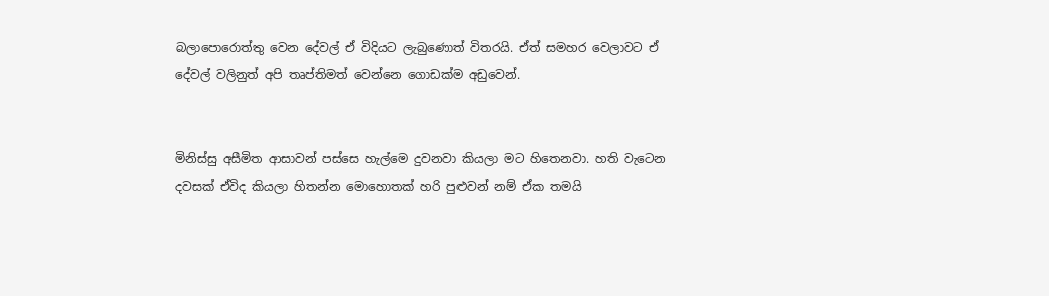බලාපොරොත්තු වෙන දේවල් ඒ විදියට ලැබුණොත් විතරයි. ඒත් සමහර වෙලාවට ඒ දේවල් වලිනුත් අපි තෘප්තිමත් වෙන්නෙ ගොඩක්ම අඩුවෙන්.


මිනිස්සු අසීමිත ආසාවන් පස්සෙ හැල්මෙ දුවනවා කියලා මට හිතෙනවා. හති වැටෙන දවසක් ඒවිද කියලා හිතන්න මොහොතක් හරි පුළුවන් නම් ඒක තමයි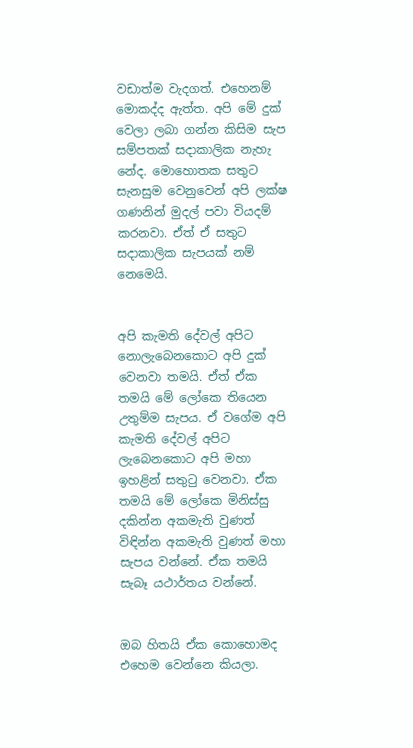වඩාත්ම වැදගත්. එහෙනම් මොකද්ද ඇත්ත. අපි මේ දුක් වෙලා ලබා ගන්න කිසිම සැප සම්පතක් සදාකාලික නැහැ නේද. මොහොතක සතුට සැනසුම වෙනුවෙන් අපි ලක්ෂ ගණනින් මුදල් පවා වියදම් කරනවා. ඒත් ඒ සතුට සදාකාලික සැපයක් නම් නෙමෙයි.


අපි කැමති දේවල් අපිට නොලැබෙනකොට අපි දුක් වෙනවා තමයි. ඒත් ඒක තමයි මේ ලෝකෙ තියෙන උතුම්ම සැපය. ඒ වගේම අපි කැමති දේවල් අපිට ලැබෙනකොට අපි මහා ඉහළින් සතුටු වෙනවා. ඒක තමයි මේ ලෝකෙ මිනිස්සු දකින්න අකමැති වුණත් විඳින්න අකමැති වුණත් මහා සැපය වන්නේ. ඒක තමයි සැබෑ යථාර්තය වන්නේ.


ඔබ හිතයි ඒක කොහොමද එහෙම වෙන්නෙ කියලා.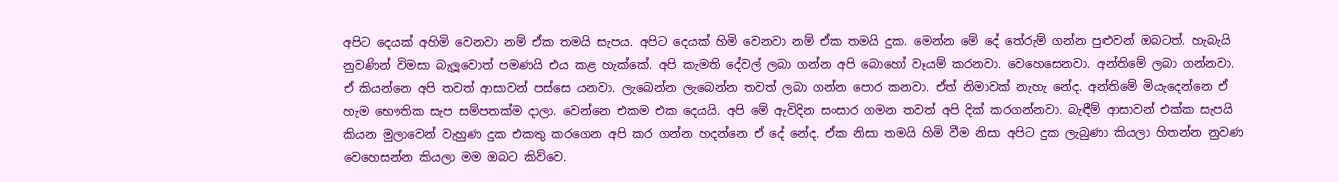අපිට දෙයක් අහිමි වෙනවා නම් ඒක තමයි සැපය. අපිට දෙයක් හිමි වෙනවා නම් ඒක තමයි දුක. මෙන්න මේ දේ තේරුම් ගන්න පුළුවන් ඔබටත්. හැබැයි නුවණින් විමසා බැලූවොත් පමණයි එය කළ හැක්කේ. අපි කැමති දේවල් ලබා ගන්න අපි බොහෝ වෑයම් කරනවා. වෙහෙසෙනවා. අන්තිමේ ලබා ගන්නවා. ඒ කියන්නෙ අපි තවත් ආසාවන් පස්සෙ යනවා. ලැබෙන්න ලැබෙන්න තවත් ලබා ගන්න පොර කනවා. ඒත් නිමාවක් නැහැ නේද. අන්තිමේ මියැදෙන්නෙ ඒ හැම භෞතික සැප සම්පතක්ම දාලා. වෙන්නෙ එකම එක දෙයයි. අපි මේ ඇවිදින සංසාර ගමන තවත් අපි දික් කරගන්නවා. බැඳීම් ආසාවන් එක්ක සැපයි කියන මුලාවෙන් වැහුණ දුක එකතු කරගෙන අපි කර ගන්න හදන්නෙ ඒ දේ නේද. ඒක නිසා තමයි හිමි වීම නිසා අපිට දුක ලැබුණා කියලා හිතන්න නුවණ වෙහෙසන්න කියලා මම ඔබට කිව්වෙ.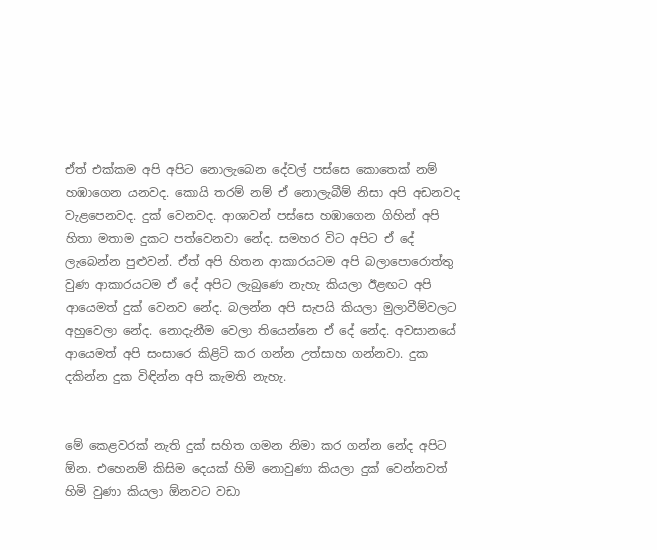ඒත් එක්කම අපි අපිට නොලැබෙන දේවල් පස්සෙ කොතෙක් නම් හඹාගෙන යනවද. කොයි තරම් නම් ඒ නොලැබීම් නිසා අපි අඩනවද වැළපෙනවද. දුක් වෙනවද. ආශාවන් පස්සෙ හඹාගෙන ගිහින් අපි හිතා මතාම දුකට පත්වෙනවා නේද. සමහර විට අපිට ඒ දේ ලැබෙන්න පුළුවන්. ඒත් අපි හිතන ආකාරයටම අපි බලාපොරොත්තු වුණ ආකාරයටම ඒ දේ අපිට ලැබුණෙ නැහැ කියලා ඊළඟට අපි ආයෙමත් දුක් වෙනව නේද. බලන්න අපි සැපයි කියලා මුලාවීම්වලට අහුවෙලා නේද. නොදැනීම වෙලා තියෙන්නෙ ඒ දේ නේද. අවසානයේ ආයෙමත් අපි සංසාරෙ කිළිටි කර ගන්න උත්සාහ ගන්නවා. දුක දකින්න දුක විඳින්න අපි කැමති නැහැ.


මේ කෙළවරක් නැති දුක් සහිත ගමන නිමා කර ගන්න නේද අපිට ඕන. එහෙනම් කිසිම දෙයක් හිමි නොවුණා කියලා දුක් වෙන්නවත් හිමි වුණා කියලා ඕනවට වඩා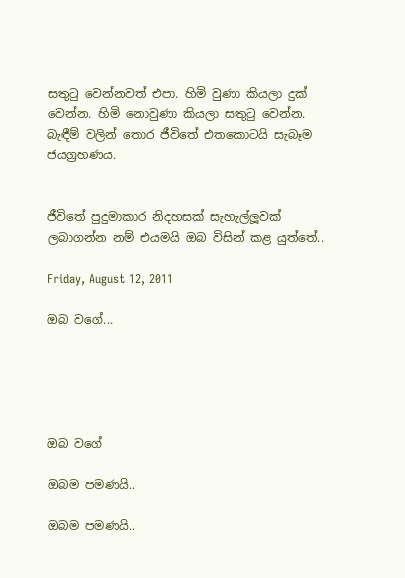සතුටු වෙන්නවත් එපා. හිමි වුණා කියලා දුක් වෙන්න. හිමි නොවුණා කියලා සතුටු වෙන්න. බැඳීම් වලින් තොර ජීවිතේ එතකොටයි සැබෑම ජයග්‍රහණය.


ජීවිතේ පුදුමාකාර නිදහසක් සැහැල්ලූවක් ලබාගන්න නම් එයමයි ඔබ විසින් කළ යුත්තේ..

Friday, August 12, 2011

ඔබ වගේ...





ඔබ වගේ

ඔබම පමණයි..

ඔබම පමණයි..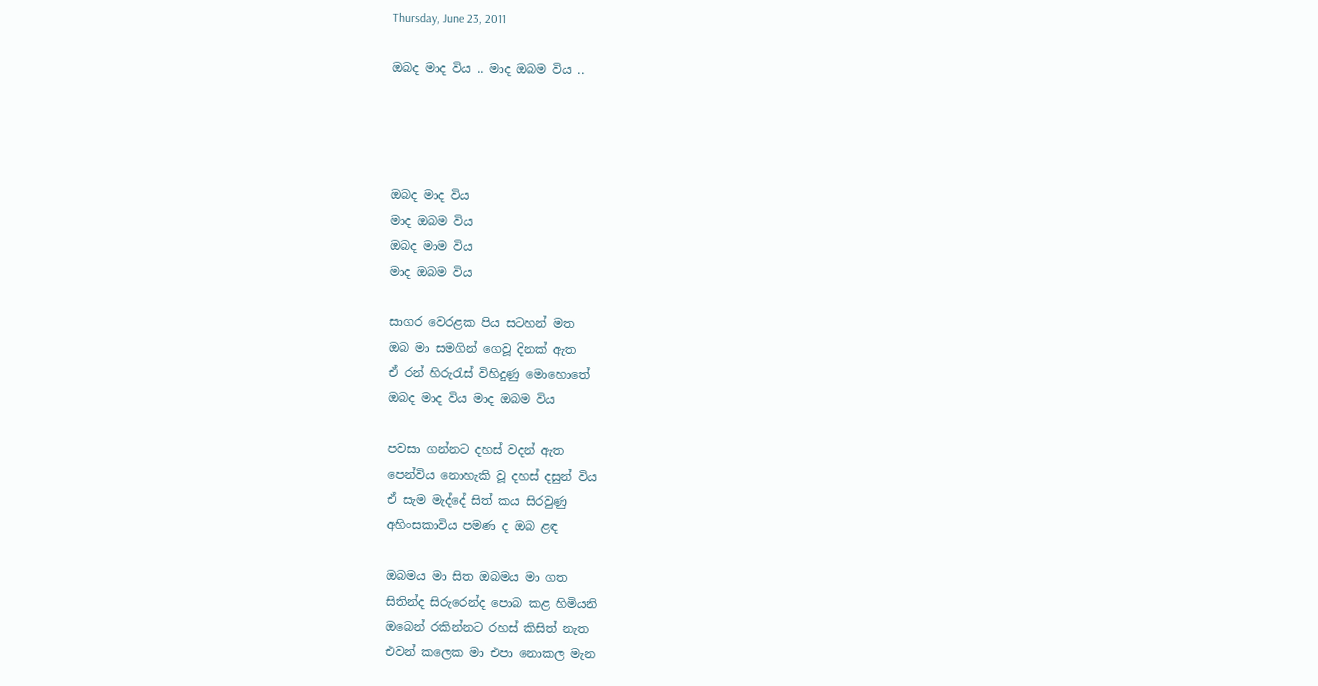Thursday, June 23, 2011

ඔබද මාද විය .. මාද ඔබම විය ..




ඔබද මාද විය
මාද ඔබම විය
ඔබද මාම විය
මාද ඔබම විය

සාගර වෙරළක පිය සටහන් මත
ඔබ මා සමගින් ගෙවූ දිනක්‌ ඇත
ඒ රන් හිරුරැස්‌ විහිදුණු මොහොතේ
ඔබද මාද විය මාද ඔබම විය

පවසා ගන්නට දහස්‌ වදන් ඇත
පෙන්විය නොහැකි වූ දහස්‌ දසුන් විය
ඒ සැම මැද්දේ සිත් කය සිරවුණු
අහිංසකාවිය පමණ ද ඔබ ළඳ

ඔබමය මා සිත ඔබමය මා ගත
සිතින්ද සිරුරෙන්ද පොබ කළ හිමියනි
ඔබෙන් රකින්නට රහස්‌ කිසිත් නැත
එවන් කලෙක මා එපා නොකල මැන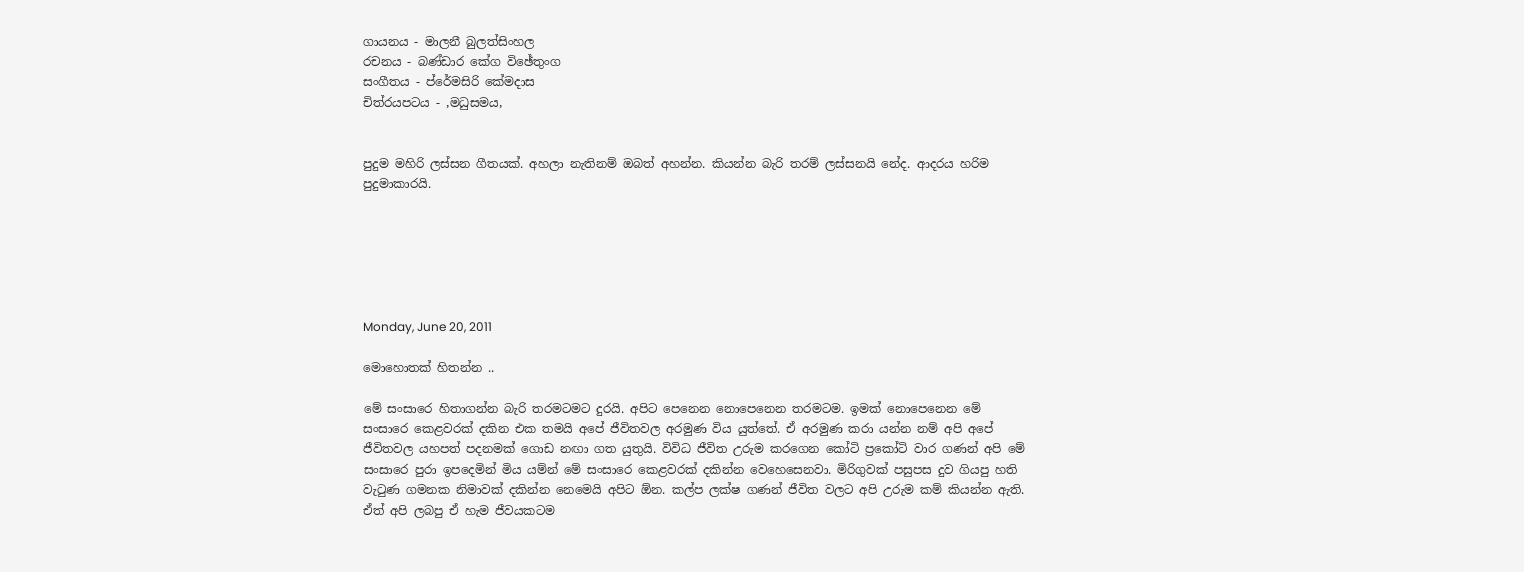ගායනය - මාලනී බුලත්සිංහල
රචනය - බණ්‌ඩාර කේග විඡේතුංග
සංගීතය - ප්රේ‌මසිරි කේමදාස
චිත්රයපටය - ,මධුසමය,


පුදුම මහිරි ලස්සන ගීතයක්. අහලා නැතිනම් ඔබත් අහන්න. කියන්න බැරි තරම් ලස්සනයි නේද. ආදරය හරිම පුදුමාකාරයි.






Monday, June 20, 2011

මොහොතක් හිතන්න ..

මේ සංසාරෙ හිතාගන්න බැරි තරමටමට දුරයි. අපිට පෙනෙන නොපෙනෙන තරමටම. ඉමක් නොපෙනෙන මේ සංසාරෙ කෙළවරක් දකින එක තමයි අපේ ජීවිතවල අරමුණ විය යුත්තේ. ඒ අරමුණ කරා යන්න නම් අපි අපේ ජීවිතවල යහපත් පදනමක් ගොඩ නඟා ගත යුතුයි. විවිධ ජීවිත උරුම කරගෙන කෝටි ප්‍රකෝටි වාර ගණන් අපි මේ සංසාරෙ පුරා ඉපදෙමින් මිය යම්න් මේ සංසාරෙ කෙළවරක් දකින්න වෙහෙසෙනවා. මිරිගුවක් පසුපස දුව ගියපු හති වැටුණ ගමනක නිමාවක් දකින්න නෙමෙයි අපිට ඕන. කල්ප ලක්ෂ ගණන් ජීවිත වලට අපි උරුම කම් කියන්න ඇති. ඒත් අපි ලබපු ඒ හැම ජීවයකටම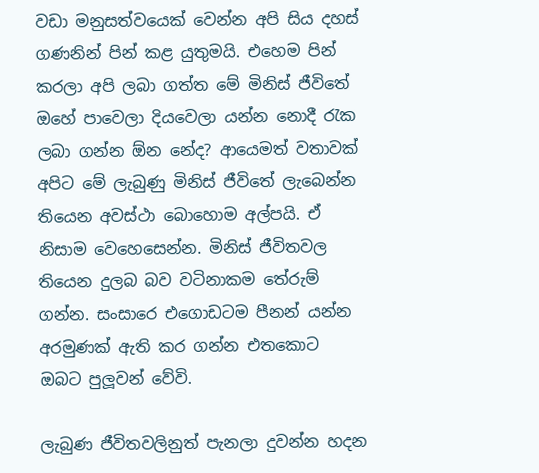වඩා මනුසත්වයෙක් වෙන්න අපි සිය දහස් ගණනින් පින් කළ යුතුමයි. එහෙම පින් කරලා අපි ලබා ගත්ත මේ මිනිස් ජීවිතේ ඔහේ පාවෙලා දියවෙලා යන්න නොදී රැක ලබා ගන්න ඕන නේද? ආයෙමත් වතාවක් අපිට මේ ලැබුණු මිනිස් ජීවිතේ ලැබෙන්න තියෙන අවස්ථා බොහොම අල්පයි. ඒ නිසාම වෙහෙසෙන්න. මිනිස් ජීවිතවල තියෙන දුලබ බව වටිනාකම තේරුම් ගන්න. සංසාරෙ එගොඩටම පීනන් යන්න අරමුණක් ඇති කර ගන්න එතකොට ඔබට පුලූවන් වේවි.

ලැබුණ ජීවිතවලිනුත් පැනලා දුවන්න හදන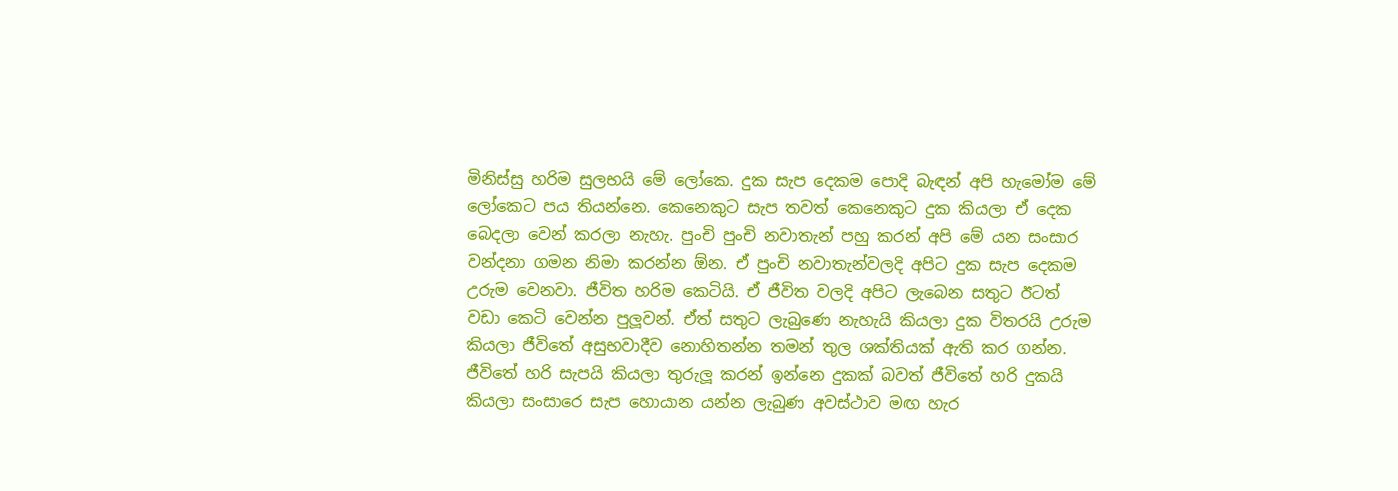මිනිස්සු හරිම සුලභයි මේ ලෝකෙ. දුක සැප දෙකම පොදි බැඳන් අපි හැමෝම මේ ලෝකෙට පය තියන්නෙ. කෙනෙකුට සැප තවත් කෙනෙකුට දුක කියලා ඒ දෙක බෙදලා වෙන් කරලා නැහැ. පුංචි පුංචි නවාතැන් පහු කරන් අපි මේ යන සංසාර වන්දනා ගමන නිමා කරන්න ඕන. ඒ පුංචි නවාතැන්වලදි අපිට දුක සැප දෙකම උරුම වෙනවා. ජීවිත හරිම කෙටියි. ඒ ජීවිත වලදි අපිට ලැබෙන සතුට ඊටත් වඩා කෙටි වෙන්න පුලූවන්. ඒත් සතුට ලැබුණෙ නැහැයි කියලා දුක විතරයි උරුම කියලා ජීවිතේ අසුභවාදීව නොහිතන්න තමන් තුල ශක්තියක් ඇති කර ගන්න. ජීවිතේ හරි සැපයි කියලා තුරුලූ කරන් ඉන්නෙ දුකක් බවත් ජීවිතේ හරි දුකයි කියලා සංසාරෙ සැප හොයාන යන්න ලැබුණ අවස්ථාව මඟ හැර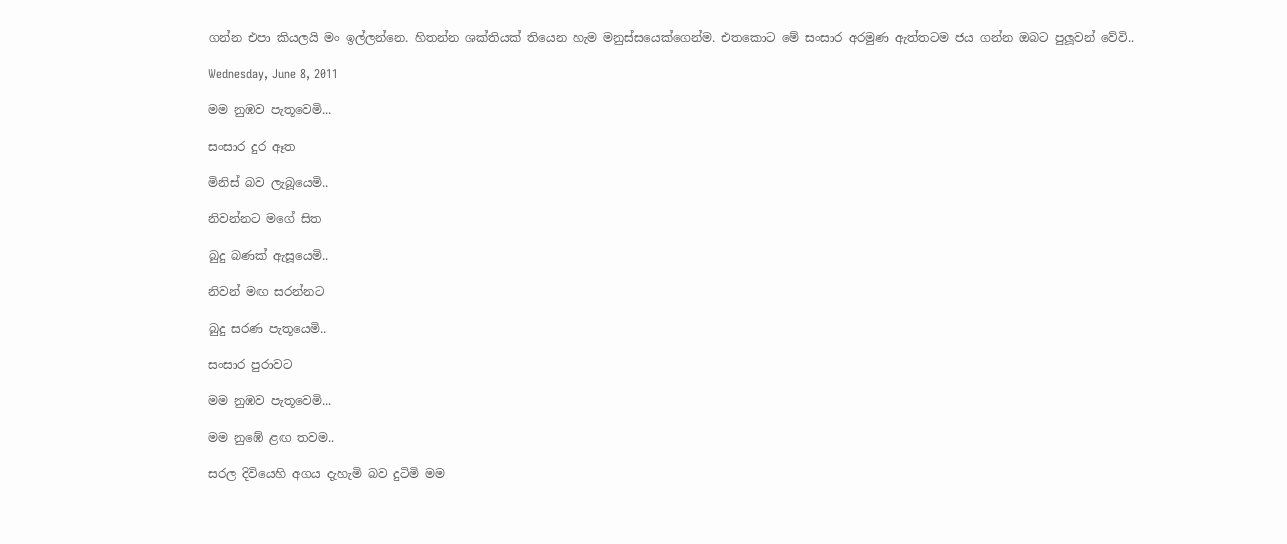ගන්න එපා කියලයි මං ඉල්ලන්නෙ. හිතන්න ශක්තියක් තියෙන හැම මනුස්සයෙක්ගෙන්ම. එතකොට මේ සංසාර අරමුණ ඇත්තටම ජය ගන්න ඔබට පුලූවන් වේවි..

Wednesday, June 8, 2011

මම නුඹව පැතූවෙමි...

සංසාර දුර ඈත

මිනිස් බව ලැබූයෙමි..

නිවන්නට මගේ සිත

බුදු බණක් ඇසූයෙමි..

නිවන් මඟ සරන්නට

බුදු සරණ පැතූයෙමි..

සංසාර පුරාවට

මම නුඹව පැතූවෙමි...

මම නුඹේ ළඟ තවම..

සරල දිවියෙහි අගය දැහැමි බව දුටිමි මම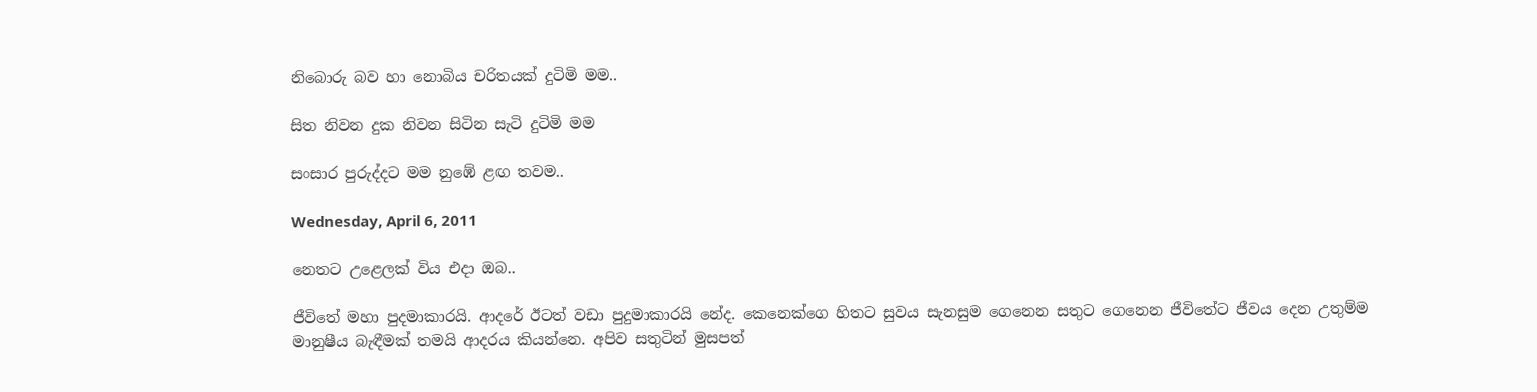නිබොරු බව හා නොබිය චරිතයක් දුටිමි මම..

සිත නිවන දුක නිවන සිටින සැටි දුටිමි මම

සංසාර පුරුද්දට මම නුඹේ ළඟ තවම..

Wednesday, April 6, 2011

නෙතට උළෙලක් විය එදා ඔබ..

ජීවිතේ මහා පුදමාකාරයි. ආදරේ ඊටත් වඩා පුදුමාකාරයි නේද. කෙනෙක්ගෙ හිතට සුවය සැනසුම ගෙනෙන සතුට ගෙනෙන ජීවිතේට ජීවය දෙන උතුම්ම මානුෂීය බැඳීමක් තමයි ආදරය කියන්නෙ. අපිව සතුටින් මුසපත්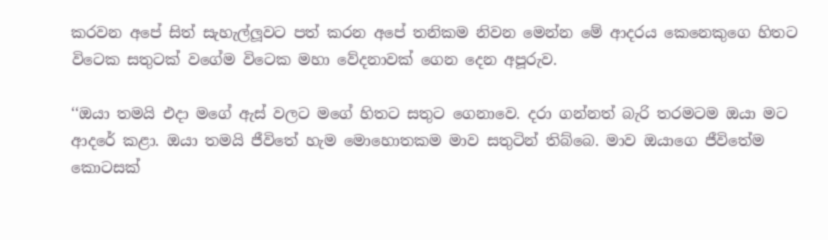කරවන අපේ සිත් සැහැල්ලූවට පත් කරන අපේ තනිකම නිවන මෙන්න මේ ආදරය කෙනෙකුගෙ හිතට විටෙක සතුටක් වගේම විටෙක මහා වේදනාවක් ගෙන දෙන අපූරුව.

‘‘ඔයා තමයි එදා මගේ ඇස් වලට මගේ හිතට සතුට ගෙනාවෙ. දරා ගන්නත් බැරි තරමටම ඔයා මට ආදරේ කළා. ඔයා තමයි ජීවිතේ හැම මොහොතකම මාව සතුටින් තිබ්බෙ. මාව ඔයාගෙ ජීවිතේම කොටසක්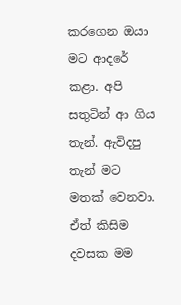කරගෙන ඔයා මට ආදරේ කළා. අපි සතුටින් ආ ගිය තැන්. ඇවිදපු තැන් මට මතක් වෙනවා. ඒත් කිසිම දවසක මම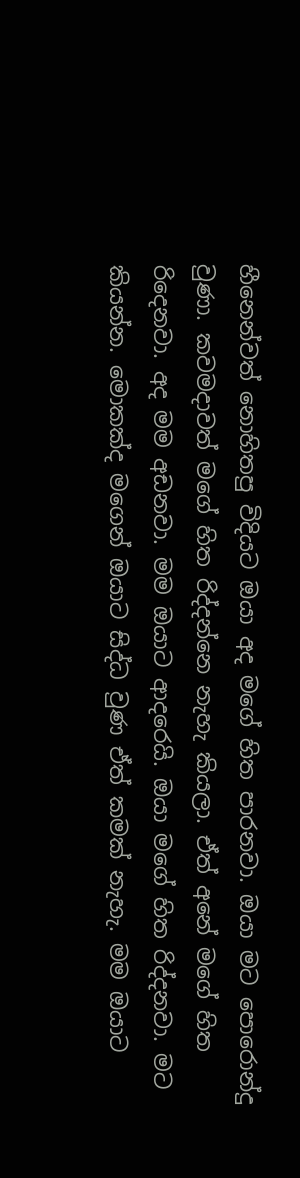හීනෙන්වත් නොහිතපු විදියට ඔයා අද මගේ හිත පාරනවා. ඔයා මට පොරොන්දු වුණා. කවමදාවත් මගේ හිත රිද්දන්නෙ නැහැ කියලා. ඒත් අනේ මගේ හිත රිදෙනවා. අද මම අඩනවා. මම ඔයාට ආදරෙයි. ඔයා මගේ හිත රිද්දනවා. මට කියන්න. මොකක්ද මගෙන් ඔයාට සිද්ධ වුණ ඒත් කමක් නැහැ. මම ඔයාට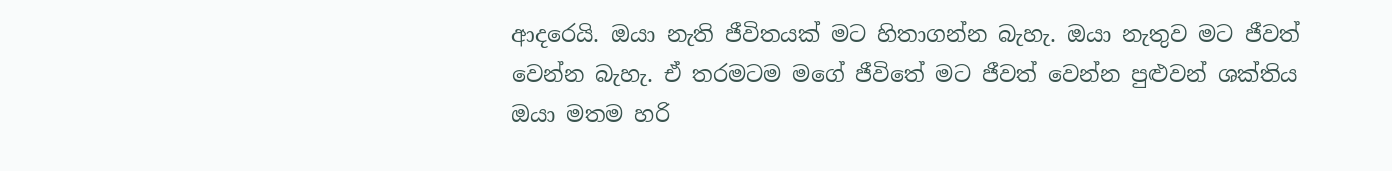ආදරෙයි. ඔයා නැති ජීවිතයක් මට හිතාගන්න බැහැ. ඔයා නැතුව මට ජීවත් වෙන්න බැහැ. ඒ තරමටම මගේ ජීවිතේ මට ජීවත් වෙන්න පුළුවන් ශක්තිය ඔයා මතම හරි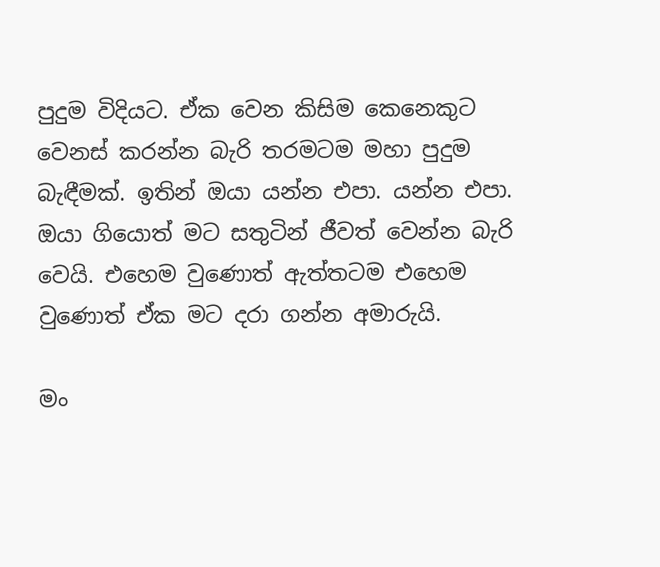පුදුම විදියට. ඒක වෙන කිසිම කෙනෙකුට වෙනස් කරන්න බැරි තරමටම මහා පුදුම බැඳීමක්. ඉතින් ඔයා යන්න එපා. යන්න එපා. ඔයා ගියොත් මට සතුටින් ජීවත් වෙන්න බැරි වෙයි. එහෙම වුණොත් ඇත්තටම එහෙම වුණොත් ඒක මට දරා ගන්න අමාරුයි.

මං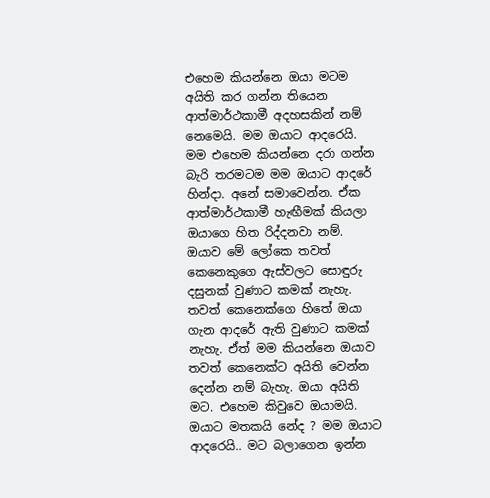එහෙම කියන්නෙ ඔයා මටම අයිති කර ගන්න තියෙන ආත්මාර්ථකාමී අදහසකින් නම් නෙමෙයි. මම ඔයාට ආදරෙයි. මම එහෙම කියන්නෙ දරා ගන්න බැරි තරමටම මම ඔයාට ආදරේ හින්දා. අනේ සමාවෙන්න. ඒක ආත්මාර්ථකාමී හැඟීමක් කියලා ඔයාගෙ හිත රිද්දනවා නම්. ඔයාව මේ ලෝකෙ තවත් කෙනෙකුගෙ ඇස්වලට සොඳුරු දසුනක් වුණාට කමක් නැහැ. තවත් කෙනෙක්ගෙ හිතේ ඔයා ගැන ආදරේ ඇති වුණාට කමක් නැහැ. ඒත් මම කියන්නෙ ඔයාව තවත් කෙනෙක්ට අයිති වෙන්න දෙන්න නම් බැහැ. ඔයා අයිති මට. එහෙම කිවුවෙ ඔයාමයි. ඔයාට මතකයි නේද ? මම ඔයාට ආදරෙයි.. මට බලාගෙන ඉන්න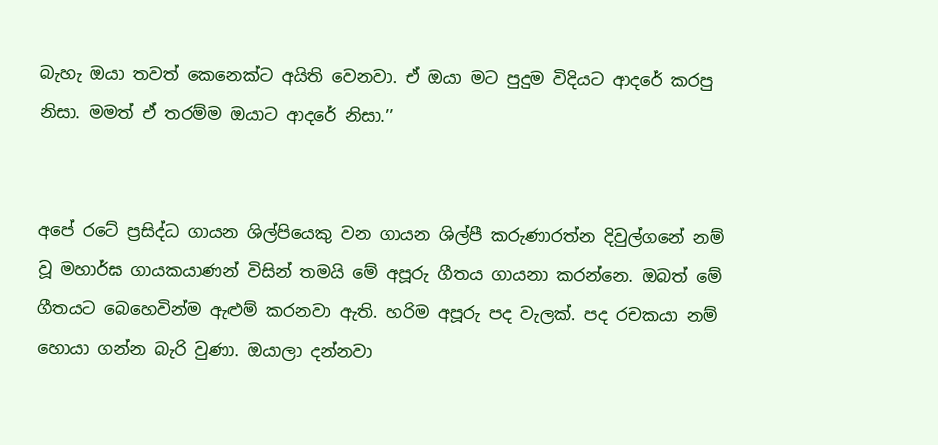බැහැ ඔයා තවත් කෙනෙක්ට අයිති වෙනවා. ඒ ඔයා මට පුදුම විදියට ආදරේ කරපු නිසා. මමත් ඒ තරම්ම ඔයාට ආදරේ නිසා.’’


අපේ රටේ ප්‍රසිද්ධ ගායන ශිල්පියෙකු වන ගායන ශිල්පී කරුණාරත්න දිවුල්ගනේ නම් වූ මහාර්ඝ ගායකයාණන් විසින් තමයි මේ අපූරු ගීතය ගායනා කරන්නෙ. ඔබත් මේ ගීතයට බෙහෙවින්ම ඇළුම් කරනවා ඇති. හරිම අපූරු පද වැලක්. පද රචකයා නම් හොයා ගන්න බැරි වුණා. ඔයාලා දන්නවා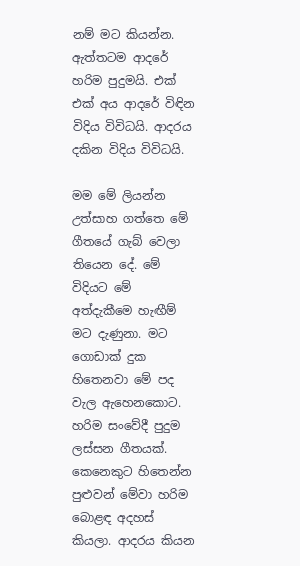නම් මට කියන්න. ඇත්තටම ආදරේ හරිම පුදුමයි. එක් එක් අය ආදරේ විඳින විදිය විවිධයි. ආදරය දකින විදිය විවිධයි.

මම මේ ලියන්න උත්සාහ ගත්තෙ මේ ගීතයේ ගැබ් වෙලා තියෙන දේ. මේ විදියට මේ අත්දැකීමෙ හැඟීම් මට දැණුනා. මට ගොඩාක් දුක හිතෙනවා මේ පද වැල ඇහෙනකොට. හරිම සංවේදී පුදුම ලස්සන ගීතයක්. කෙනෙකුට හිතෙන්න පුළුවන් මේවා හරිම බොළඳ අදහස් කියලා. ආදරය කියන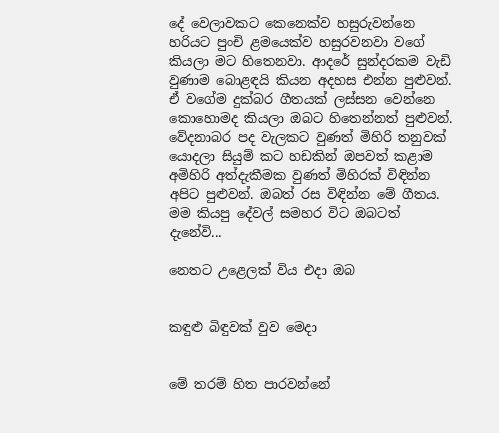දේ වෙලාවකට කෙනෙක්ව හසුරුවන්නෙ හරියට පුංචි ළමයෙක්ව හසුරවනවා වගේ කියලා මට හිතෙනවා. ආදරේ සුන්දරකම වැඩි වුණාම බොළඳයි කියන අදහස එන්න පුළුවන්. ඒ වගේම දුක්බර ගීතයක් ලස්සන වෙන්නෙ කොහොමද කියලා ඔබට හිතෙන්නත් පුළුවන්. වේදනාබර පද වැලකට වුණත් මිහිරි තනුවක් යොදලා සියුම් කට හඩකින් ඔපවත් කළාම අමිහිරි අත්දැකීමක වුණත් මිහිරක් විඳින්න අපිට පුළුවන්. ඔබත් රස විඳින්න මේ ගීතය. මම කියපු දේවල් සමහර විට ඔබටත් දැනේවි...

නෙතට උළෙලක් විය එදා ඔබ


කඳුළු බිඳුවක් වුව මෙදා


මේ තරම් හිත පාරවන්නේ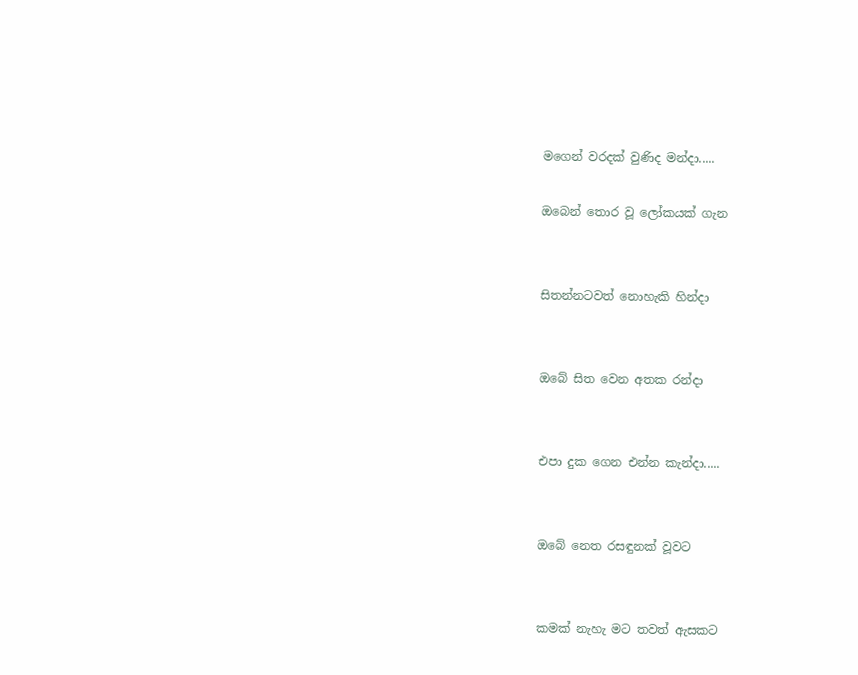මගෙන් වරදක් වුණිද මන්දා.....

ඔබෙන් තොර වූ ලෝකයක් ගැන


සිතන්නටවත් නොහැකි හින්දා


ඔබේ සිත වෙන අතක රන්දා


එපා දුක ගෙන එන්න කැන්දා.....


ඔබේ නෙත රසඳුනක් වූවට


කමක් නැහැ මට තවත් ඇසකට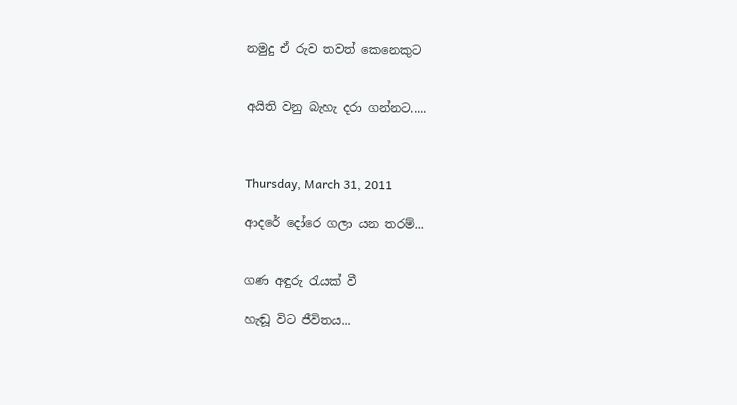නමුදු ඒ රුව තවත් කෙනෙකුට


අයිති වනු බැහැ දරා ගන්නට.....



Thursday, March 31, 2011

ආදරේ දෝරෙ ගලා යන තරම්...


ගණ අඳුරු රැයක් වී

හැඬූ විට ජීවිතය...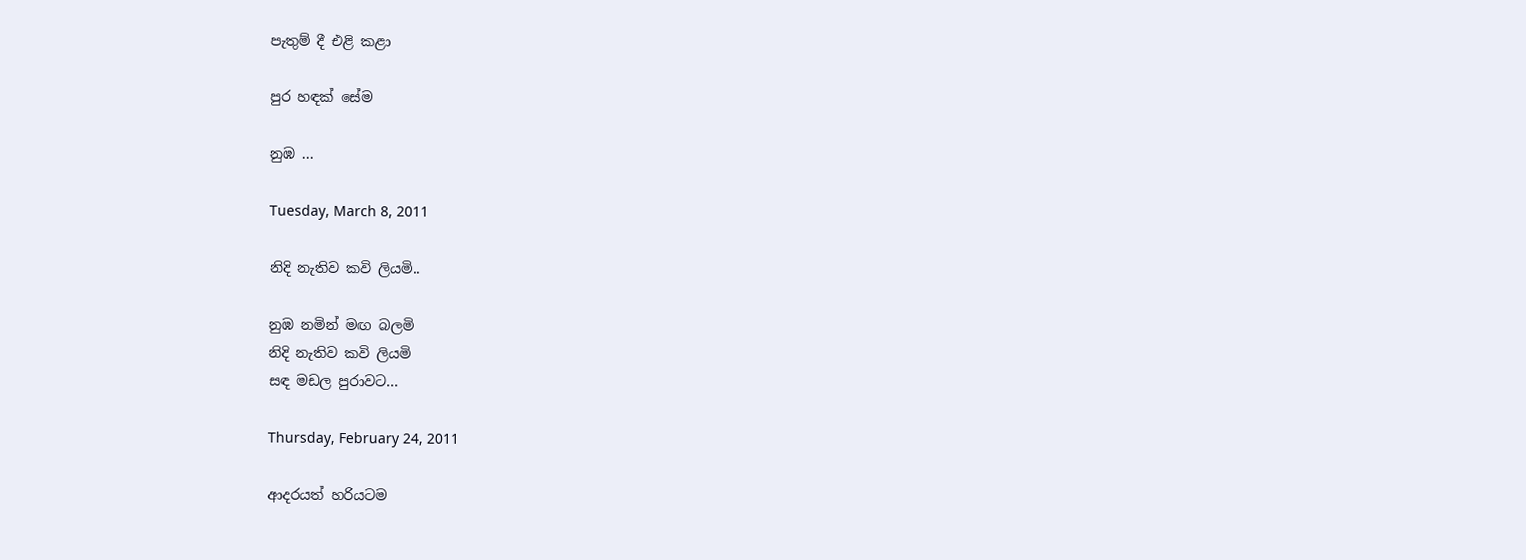පැතුම් දී එළි කළා

පුර හඳක් ‍සේම

නුඹ ...

Tuesday, March 8, 2011

නිදි නැතිව කවි ලියමි..

නුඹ නමින් මඟ බලමි
නිදි නැතිව කවි ලියමි
සඳ මඩල පුරාවට...

Thursday, February 24, 2011

ආදරයත් හරියටම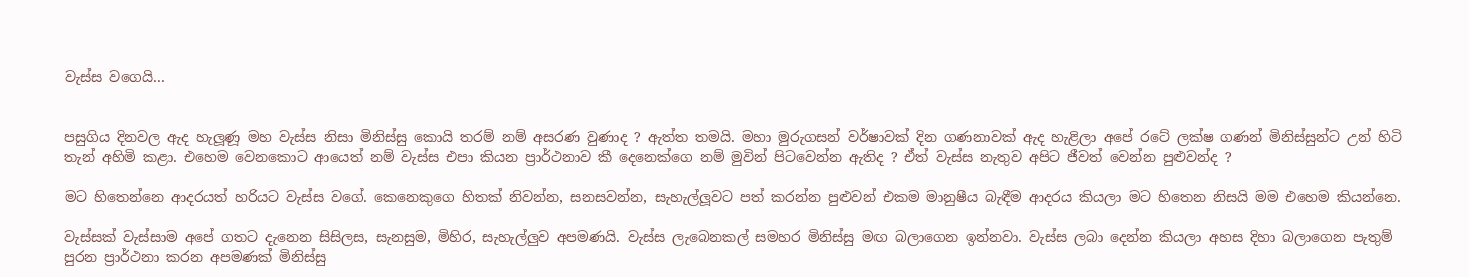වැස්ස වගෙයි...


පසුගිය දිනවල ඇද හැලූණූ මහ වැස්ස නිසා මිනිස්සු කොයි තරම් නම් අසරණ වුණාද ? ඇත්ත තමයි. මහා මුරුගසන් වර්ෂාවක් දින ගණනාවක් ඇද හැළිලා අපේ රටේ ලක්ෂ ගණන් මිනිස්සුන්ට උන් හිටි තැන් අහිමි කළා. එහෙම වෙනකොට ආයෙත් නම් වැස්ස එපා කියන ප්‍රාර්ථනාව කී දෙනෙක්ගෙ නම් මුවින් පිටවෙන්න ඇතිද ? ඒත් වැස්ස නැතුව අපිට ජීවත් වෙන්න පුළුවන්ද ?

මට හිතෙන්නෙ ආදරයත් හරියට වැස්ස වගේ. කෙනෙකුගෙ හිතක් නිවන්න, සනසවන්න, සැහැල්ලූවට පත් කරන්න පුළුවන් එකම මානුෂීය බැඳීම ආදරය කියලා මට හිතෙන නිසයි මම එහෙම කියන්නෙ.

වැස්සක් වැස්සාම අපේ ගතට දැනෙන සිසිලස, සැනසුම, මිහිර, සැහැල්ලුව අපමණයි. වැස්ස ලැබෙනකල් සමහර මිනිස්සු මඟ බලාගෙන ඉන්නවා. වැස්ස ලබා දෙන්න කියලා අහස දිහා බලාගෙන පැතුම් පුරන ප්‍රාර්ථනා කරන අපමණක් මිනිස්සු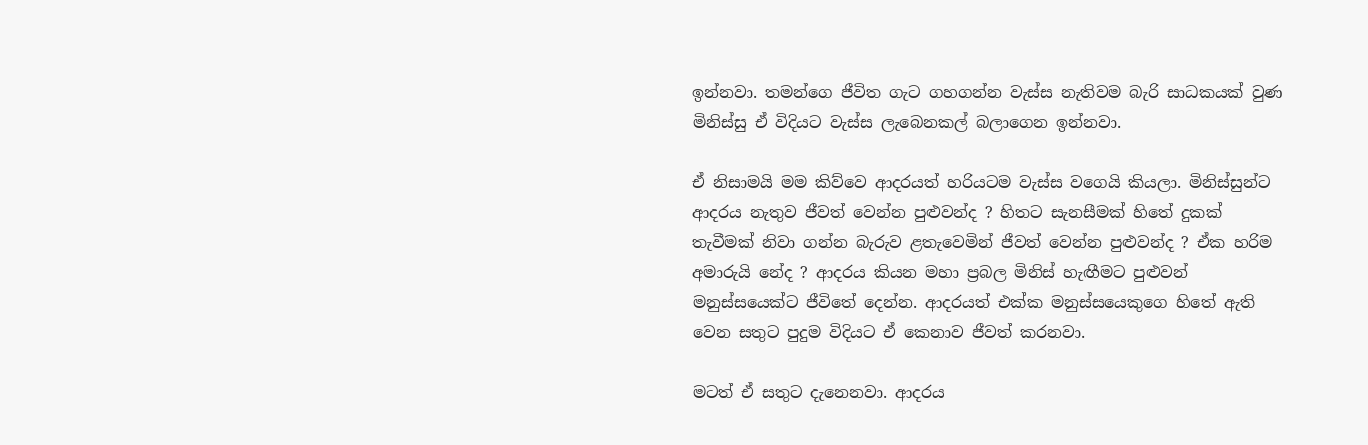ඉන්නවා. තමන්ගෙ ජීවිත ගැට ගහගන්න වැස්ස නැතිවම බැරි සාධකයක් වුණ මිනිස්සු ඒ විදියට වැස්ස ලැබෙනකල් බලාගෙන ඉන්නවා.

ඒ නිසාමයි මම කිව්වෙ ආදරයත් හරියටම වැස්ස වගෙයි කියලා. මිනිස්සුන්ට ආදරය නැතුව ජීවත් වෙන්න පුළුවන්ද ? හිතට සැනසීමක් හිතේ දුකක් තැවීමක් නිවා ගන්න බැරුව ළතැවෙමින් ජීවත් වෙන්න පුළුවන්ද ? ඒක හරිම අමාරුයි නේද ? ආදරය කියන මහා ප්‍රබල මිනිස් හැඟීමට පුළුවන් මනුස්සයෙක්ට ජීවිතේ දෙන්න. ආදරයත් එක්ක මනුස්සයෙකුගෙ හිතේ ඇති වෙන සතුට පුදුම විදියට ඒ කෙනාව ජීවත් කරනවා.

මටත් ඒ සතුට දැනෙනවා. ආදරය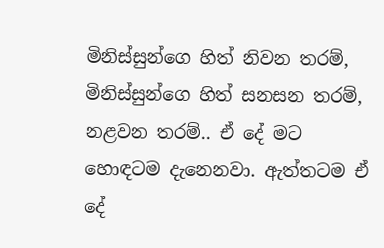මිනිස්සුන්ගෙ හිත් නිවන තරම්, මිනිස්සුන්ගෙ හිත් සනසන තරම්, නළවන තරම්.. ඒ දේ මට හොඳටම දැනෙනවා. ඇත්තටම ඒ දේ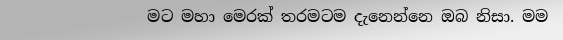මට මහා මෙරක් තරමටම දැනෙන්නෙ ඔබ නිසා. මම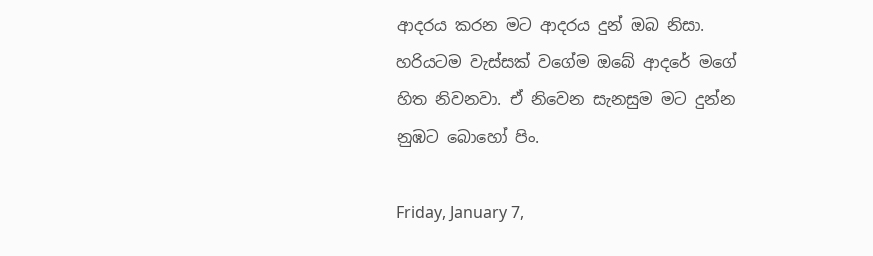ආදරය කරන මට ආදරය දුන් ඔබ නිසා. හරියටම වැස්සක් වගේම ඔබේ ආදරේ මගේ හිත නිවනවා. ඒ නිවෙන සැනසුම මට දුන්න නුඹට බොහෝ පිං.

Friday, January 7,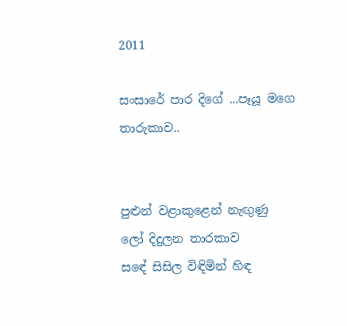2011

සංසාරේ පාර දිගේ ...පෑයූ මගෙ තාරුකාව..


පුළුන් වළාකුළෙන් නැඟුණු
ලෝ දිදුලන තාරකාව
සඳේ සිසිල විඳිමින් හිඳ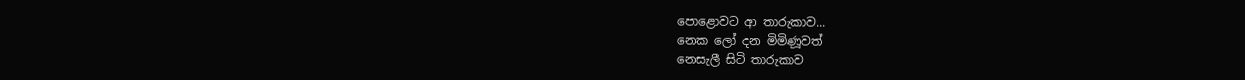පොළොවට ආ තාරුකාව...
නෙක ලෝ දන මිමිණූවත්
නෙසැලී සිටි තාරුකාව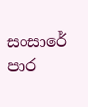සංසාරේ පාර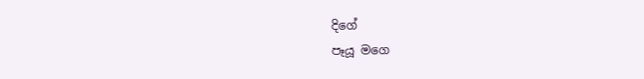දිගේ
පෑයූ මගෙ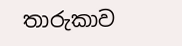තාරුකාව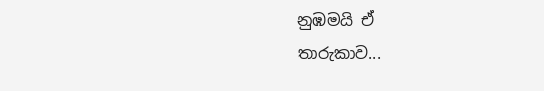නුඹමයි ඒ
තාරුකාව...